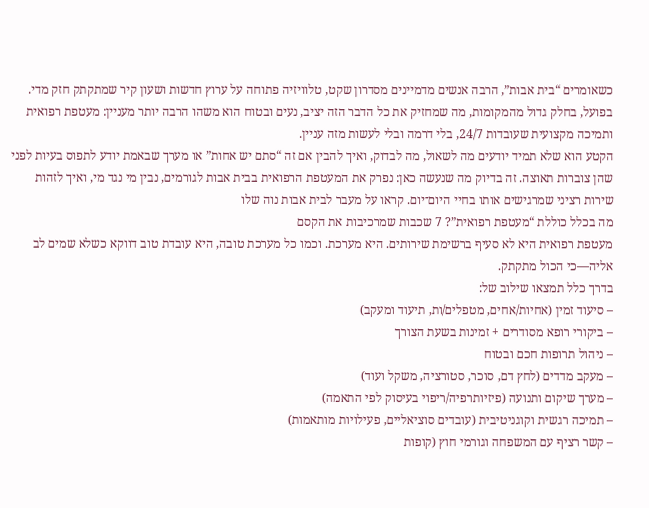כשאומרים “בית אבות”, הרבה אנשים מדמיינים מסדרון שקט, טלוויזיה פתוחה על ערוץ חדשות ושעון קיר שמתקתק חזק מדי. בפועל, בחלק גדול מהמקומות, מה שמחזיק את כל הדבר הזה יציב, נעים ובטוח הוא משהו הרבה יותר מעניין: מעטפת רפואית ותמיכה מקצועית שעובדות 24/7, בלי דרמה ובלי לעשות מזה עניין.
הקטע הוא שלא תמיד יודעים מה לשאול, מה לבדוק, ואיך להבין אם זה “סתם יש אחות” או מערך שבאמת יודע לתפוס בעיות לפני שהן צוברות תאוצה. זה בדיוק מה שנעשה כאן: נפרק את המעטפת הרפואית בבית אבות לגורמים, נבין מי נגד מי, ואיך לזהות שירות רציני שמרגישים אותו בחיי היום־יום. קראו על מעבר לבית אבות נוה שלו
מה בכלל כוללת “מעטפת רפואית”? 7 שכבות שמרכיבות את הקסם
מעטפת רפואית היא לא סעיף ברשימת שירותים. היא מערכת. וכמו כל מערכת טובה, היא עובדת טוב דווקא כשלא שמים לב אליה—כי הכול מתקתק.
בדרך כלל תמצאו שילוב של:
– סיעוד זמין (אחיות/אחים, מטפלים/ות, תיעוד ומעקב)
– ביקורי רופא מסודרים + זמינות בשעת הצורך
– ניהול תרופות חכם ובטוח
– מעקב מדדים (לחץ דם, סוכר, סטורציה, משקל ועוד)
– מערך שיקום ותנועה (פיזיותרפיה/ריפוי בעיסוק לפי התאמה)
– תמיכה רגשית וקוגניטיבית (עובדים סוציאליים, פעילויות מותאמות)
– קשר רציף עם המשפחה וגורמי חוץ (קופות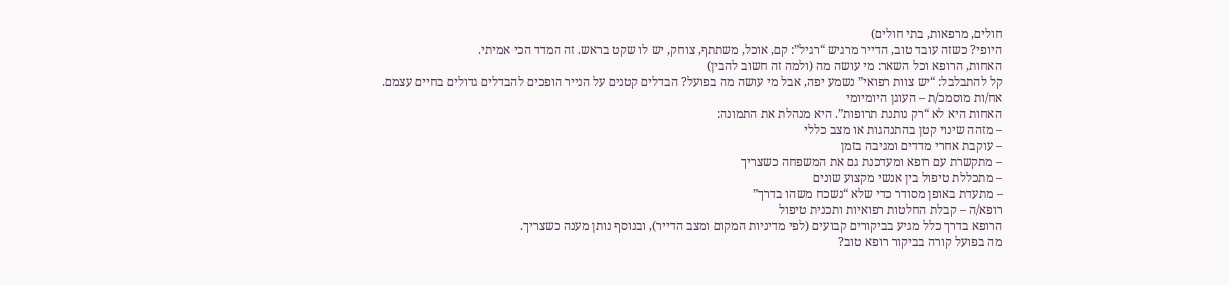חולים, מרפאות, בתי חולים)
היופי? כשזה עובד טוב, הדייר מרגיש “רגיל”: קם, אוכל, משתתף, צוחק, יש לו שקט בראש. זה המדד הכי אמיתי.
האחות, הרופא וכל השאר: מי עושה מה (ולמה זה חשוב להבין)
קל להתבלבל: “יש צוות רפואי” נשמע יפה, אבל מי עושה מה בפועל? הבדלים קטנים על הנייר הופכים להבדלים גדולים בחיים עצמם.
אח/ות מוסמכ/ת – העוגן היומיומי
האחות היא לא “רק נותנת תרופות”. היא מנהלת את התמונה:
– מזהה שינוי קטן בהתנהגות או מצב כללי
– עוקבת אחרי מדדים ומגיבה בזמן
– מתקשרת עם רופא ומעדכנת גם את המשפחה כשצריך
– מתכללת טיפול בין אנשי מקצוע שונים
– מתעדת באופן מסודר כדי שלא “נשכח משהו בדרך”
רופא/ה – קבלת החלטות רפואיות ותכנית טיפול
הרופא בדרך כלל מגיע בביקורים קבועים (לפי מדיניות המקום ומצב הדייר), ובנוסף נותן מענה כשצריך.
מה בפועל קורה בביקור רופא טוב?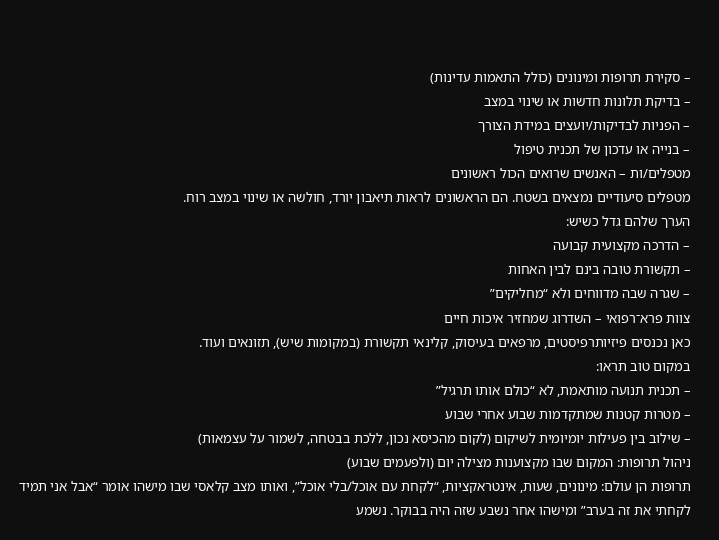– סקירת תרופות ומינונים (כולל התאמות עדינות)
– בדיקת תלונות חדשות או שינוי במצב
– הפניות לבדיקות/יועצים במידת הצורך
– בנייה או עדכון של תכנית טיפול
מטפלים/ות – האנשים שרואים הכול ראשונים
מטפלים סיעודיים נמצאים בשטח. הם הראשונים לראות תיאבון יורד, חולשה או שינוי במצב רוח.
הערך שלהם גדל כשיש:
– הדרכה מקצועית קבועה
– תקשורת טובה בינם לבין האחות
– שגרה שבה מדווחים ולא “מחליקים”
צוות פרא־רפואי – השדרוג שמחזיר איכות חיים
כאן נכנסים פיזיותרפיסטים, מרפאים בעיסוק, קלינאי תקשורת (במקומות שיש), תזונאים ועוד.
במקום טוב תראו:
– תכנית תנועה מותאמת, לא “כולם אותו תרגיל”
– מטרות קטנות שמתקדמות שבוע אחרי שבוע
– שילוב בין פעילות יומיומית לשיקום (לקום מהכיסא נכון, ללכת בבטחה, לשמור על עצמאות)
ניהול תרופות: המקום שבו מקצוענות מצילה יום (ולפעמים שבוע)
תרופות הן עולם: מינונים, שעות, אינטראקציות, “לקחת עם אוכל/בלי אוכל”, ואותו מצב קלאסי שבו מישהו אומר “אבל אני תמיד לקחתי את זה בערב” ומישהו אחר נשבע שזה היה בבוקר. נשמע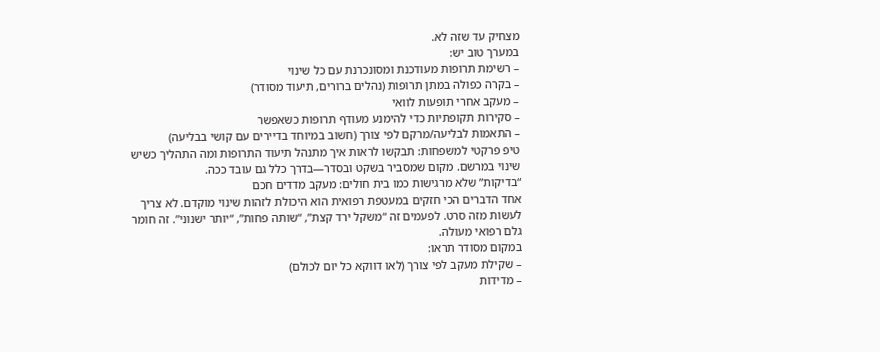מצחיק עד שזה לא.
במערך טוב יש:
– רשימת תרופות מעודכנת ומסונכרנת עם כל שינוי
– בקרה כפולה במתן תרופות (נהלים ברורים, תיעוד מסודר)
– מעקב אחרי תופעות לוואי
– סקירות תקופתיות כדי להימנע מעודף תרופות כשאפשר
– התאמות לבליעה/מרקם לפי צורך (חשוב במיוחד בדיירים עם קושי בבליעה)
טיפ פרקטי למשפחות: תבקשו לראות איך מתנהל תיעוד התרופות ומה התהליך כשיש שינוי במרשם. מקום שמסביר בשקט ובסדר—בדרך כלל גם עובד ככה.
“בדיקות” שלא מרגישות כמו בית חולים: מעקב מדדים חכם
אחד הדברים הכי חזקים במעטפת רפואית הוא היכולת לזהות שינוי מוקדם. לא צריך לעשות מזה סרט. לפעמים זה “משקל ירד קצת”, “שותה פחות”, “יותר ישנוני”. זה חומר גלם רפואי מעולה.
במקום מסודר תראו:
– שקילת מעקב לפי צורך (לאו דווקא כל יום לכולם)
– מדידות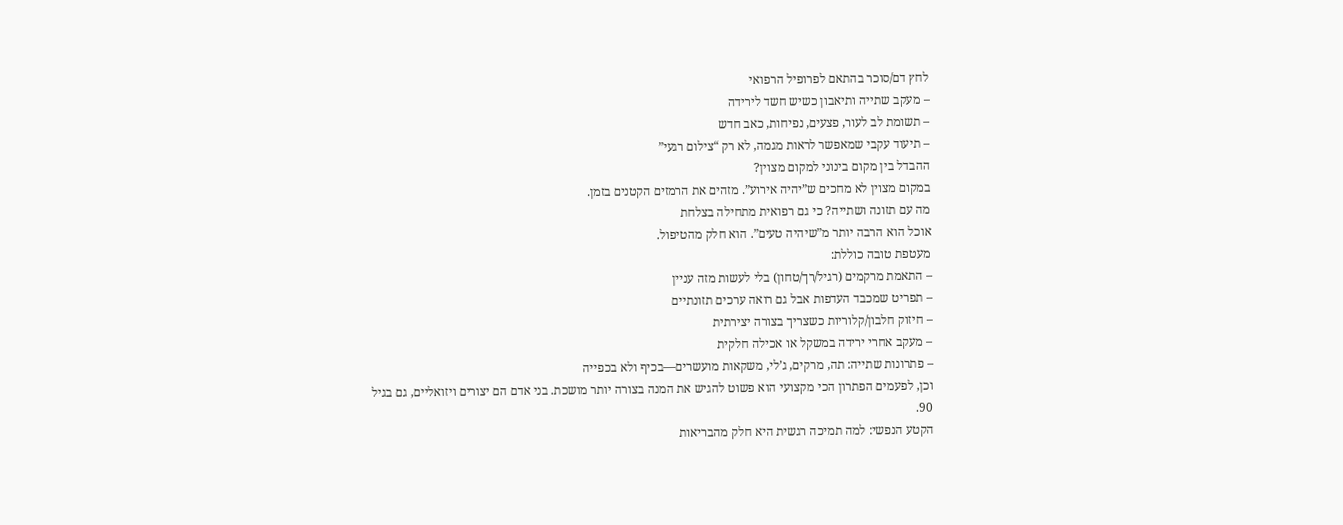לחץ דם/סוכר בהתאם לפרופיל הרפואי
– מעקב שתייה ותיאבון כשיש חשד לירידה
– תשומת לב לעור, פצעים, נפיחות, כאב חדש
– תיעוד עקבי שמאפשר לראות מגמה, לא רק “צילום רגעי”
ההבדל בין מקום בינוני למקום מצוין?
במקום מצוין לא מחכים ש”יהיה אירוע”. מזהים את הרמזים הקטנים בזמן.
מה עם תזונה ושתייה? כי גם רפואית מתחילה בצלחת
אוכל הוא הרבה יותר מ”שיהיה טעים”. הוא חלק מהטיפול.
מעטפת טובה כוללת:
– התאמת מרקמים (רגיל/רך/טחון) בלי לעשות מזה עניין
– תפריט שמכבד העדפות אבל גם רואה ערכים תזונתיים
– חיזוק חלבון/קלוריות כשצריך בצורה יצירתית
– מעקב אחרי ירידה במשקל או אכילה חלקית
– פתרונות שתייה: תה, מרקים, ג’לי, משקאות מועשרים—בכיף ולא בכפייה
וכן, לפעמים הפתרון הכי מקצועי הוא פשוט להגיש את המנה בצורה יותר מושכת. בני אדם הם יצורים ויזואליים, גם בגיל 90.
הקטע הנפשי: למה תמיכה רגשית היא חלק מהבריאות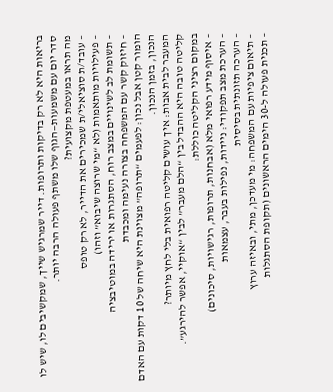בריאות היא לא רק בדיקות ותרופות. דייר שמרגיש שייך, שמקשיבים לו, שיש לו סדר יום עם משמעות—הגוף שלו משתף פעולה הרבה יותר.
מה תראו במעטפת מקצועית?
– עובד/ת סוציאלי/ת שמכירים את הדייר, לא רק טופס
– פעילויות מותאמות (לא “מי שרוצה שיבוא” וזהו)
– תשומת לב לשינויים במצב רוח, הסתגרות או ירידה במוטיבציה
– חיזוק קשר עם המשפחה בצורה נעימה ומכבדת
הומור קטן אבל נכון: לפעמים “תרופה” מצוינת היא שיחה של 10 דקות עם האדם הנכון, בזמן הנכון.
המעבר לבית אבות: איך עושים קליטה רפואית בלי לחץ מיותר?
קליטה טובה היא ההבדל בין “הלם מעבר” לבין “אוקיי, אפשר להירגע”.
במקום רציני הקליטה כוללת:
– איסוף מידע רפואי מלא (אבחנות, תרופות, רגישויות, סיכונים)
– הערכת מצב תפקודי: ניידות, נפילות בעבר, עצמאות
– הערכה תזונתית בסיסית
– תיאום ציפיות עם המשפחה: מי מעדכן, מתי, ובאיזה ערוץ
– תכנית פעולה ל-30 הימים הראשונים (תקופת הסתגלות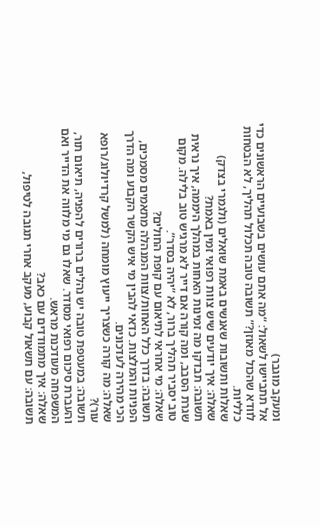ומעקב מוגבר)
אל תתביישו לשאול: “מה אתם עושים בשבועיים הראשונים כדי לוודא שהכול מאוזן?” תשובה טובה תכלול תהליך, לא הבטחות כלליות.
שאלות ותשובות שאנשים באמת שואלים (ולגמרי בצדק)
שאלה: איך יודעים שיש צוות רפואי זמין באמת?
תשובה: תבדקו מה זמינות האחות במהלך היממה, איך נראית שגרת הסבב, ומה קורה אם דייר לא מרגיש טוב בלילה. מקום טוב יסביר תהליך ברור, לא “יהיה בסדר”.
שאלה: מי אחראי לתיאום עם קופת החולים?
תשובה: בדרך כלל האחות/צוות המנהלה מתאמים מסמכים, הפניות והמלצות. כדאי להבין מי איש הקשר הקבוע ומה הדרך הכי מהירה לעדכונים.
שאלה: מה קורה כשצריך ייעוץ מומחה (למשל קרדיולוג/רופא עור)?
תשובה: במעטפת טובה יש נהלים ברורים להפניה, תיאום תור, והעברת סיכום רפואי מסודר. שאלו גם מי מלווה את הדייר ואם המשפחה מעודכנת מראש.
שאלה: איך מתמודדים עם כאב?
תשובה: עם תשאול קבוע, מעקב אחרי תגובה לטיפול,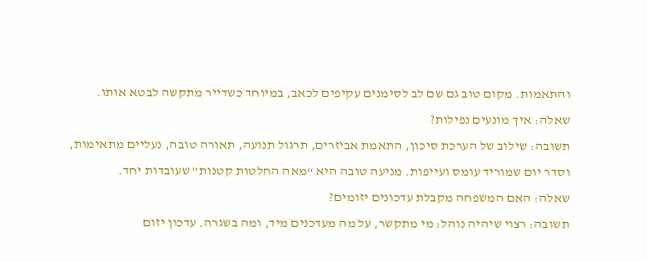והתאמות. מקום טוב גם שם לב לסימנים עקיפים לכאב, במיוחד כשדייר מתקשה לבטא אותו.
שאלה: איך מונעים נפילות?
תשובה: שילוב של הערכת סיכון, התאמת אביזרים, תרגול תנועה, תאורה טובה, נעליים מתאימות, וסדר יום שמוריד עומס ועייפות. מניעה טובה היא “מאה החלטות קטנות” שעובדות יחד.
שאלה: האם המשפחה מקבלת עדכונים יזומים?
תשובה: רצוי שיהיה נוהל: מי מתקשר, על מה מעדכנים מיד, ומה בשגרה. עדכון יזום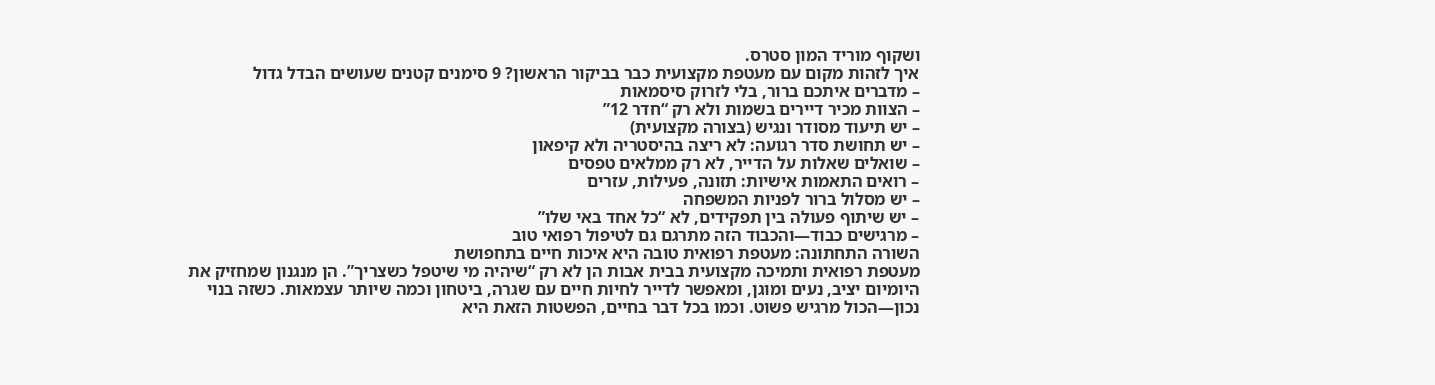ושקוף מוריד המון סטרס.
איך לזהות מקום עם מעטפת מקצועית כבר בביקור הראשון? 9 סימנים קטנים שעושים הבדל גדול
– מדברים איתכם ברור, בלי לזרוק סיסמאות
– הצוות מכיר דיירים בשמות ולא רק “חדר 12”
– יש תיעוד מסודר ונגיש (בצורה מקצועית)
– יש תחושת סדר רגועה: לא ריצה בהיסטריה ולא קיפאון
– שואלים שאלות על הדייר, לא רק ממלאים טפסים
– רואים התאמות אישיות: תזונה, פעילות, עזרים
– יש מסלול ברור לפניות המשפחה
– יש שיתוף פעולה בין תפקידים, לא “כל אחד באי שלו”
– מרגישים כבוד—והכבוד הזה מתרגם גם לטיפול רפואי טוב
השורה התחתונה: מעטפת רפואית טובה היא איכות חיים בתחפושת
מעטפת רפואית ותמיכה מקצועית בבית אבות הן לא רק “שיהיה מי שיטפל כשצריך”. הן מנגנון שמחזיק את היומיום יציב, נעים ומוגן, ומאפשר לדייר לחיות חיים עם שגרה, ביטחון וכמה שיותר עצמאות. כשזה בנוי נכון—הכול מרגיש פשוט. וכמו בכל דבר בחיים, הפשטות הזאת היא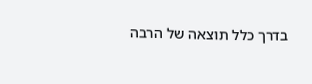בדרך כלל תוצאה של הרבה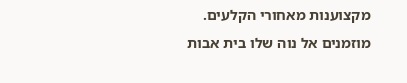מקצוענות מאחורי הקלעים. מוזמנים אל נוה שלו בית אבות